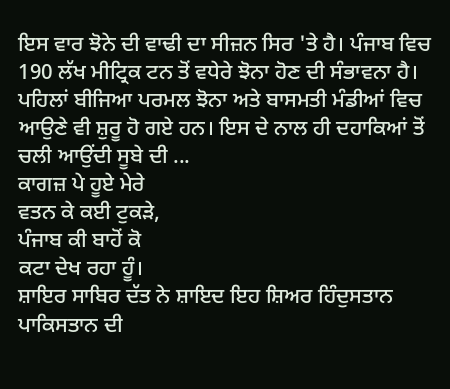ਇਸ ਵਾਰ ਝੋਨੇ ਦੀ ਵਾਢੀ ਦਾ ਸੀਜ਼ਨ ਸਿਰ 'ਤੇ ਹੈ। ਪੰਜਾਬ ਵਿਚ 190 ਲੱਖ ਮੀਟ੍ਰਿਕ ਟਨ ਤੋਂ ਵਧੇਰੇ ਝੋਨਾ ਹੋਣ ਦੀ ਸੰਭਾਵਨਾ ਹੈ। ਪਹਿਲਾਂ ਬੀਜਿਆ ਪਰਮਲ ਝੋਨਾ ਅਤੇ ਬਾਸਮਤੀ ਮੰਡੀਆਂ ਵਿਚ ਆਉਣੇ ਵੀ ਸ਼ੁਰੂ ਹੋ ਗਏ ਹਨ। ਇਸ ਦੇ ਨਾਲ ਹੀ ਦਹਾਕਿਆਂ ਤੋਂ ਚਲੀ ਆਉਂਦੀ ਸੂਬੇ ਦੀ ...
ਕਾਗਜ਼ ਪੇ ਹੂਏ ਮੇਰੇ
ਵਤਨ ਕੇ ਕਈ ਟੁਕੜੇ,
ਪੰਜਾਬ ਕੀ ਬਾਹੋਂ ਕੋ
ਕਟਾ ਦੇਖ ਰਹਾ ਹੂੰ।
ਸ਼ਾਇਰ ਸਾਬਿਰ ਦੱਤ ਨੇ ਸ਼ਾਇਦ ਇਹ ਸ਼ਿਅਰ ਹਿੰਦੁਸਤਾਨ ਪਾਕਿਸਤਾਨ ਦੀ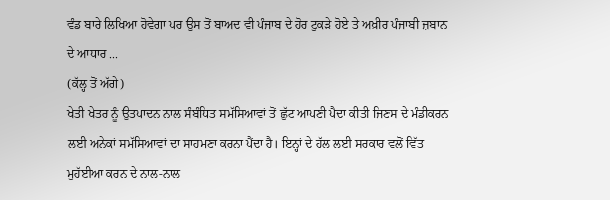ਵੰਡ ਬਾਰੇ ਲਿਖਿਆ ਹੋਵੇਗਾ ਪਰ ਉਸ ਤੋਂ ਬਾਅਦ ਵੀ ਪੰਜਾਬ ਦੇ ਹੋਰ ਟੁਕੜੇ ਹੋਏ ਤੇ ਅਖ਼ੀਰ ਪੰਜਾਬੀ ਜ਼ਬਾਨ ਦੇ ਆਧਾਰ ...
(ਕੱਲ੍ਹ ਤੋਂ ਅੱਗੇ)
ਖੇਤੀ ਖੇਤਰ ਨੂੰ ਉਤਪਾਦਨ ਨਾਲ ਸੰਬੰਧਿਤ ਸਮੱਸਿਆਵਾਂ ਤੋਂ ਛੁੱਟ ਆਪਣੀ ਪੈਦਾ ਕੀਤੀ ਜਿਣਸ ਦੇ ਮੰਡੀਕਰਨ ਲਈ ਅਨੇਕਾਂ ਸਮੱਸਿਆਵਾਂ ਦਾ ਸਾਹਮਣਾ ਕਰਨਾ ਪੈਂਦਾ ਹੈ। ਇਨ੍ਹਾਂ ਦੇ ਹੱਲ ਲਈ ਸਰਕਾਰ ਵਲੋਂ ਵਿੱਤ ਮੁਹੱਈਆ ਕਰਨ ਦੇ ਨਾਲ-ਨਾਲ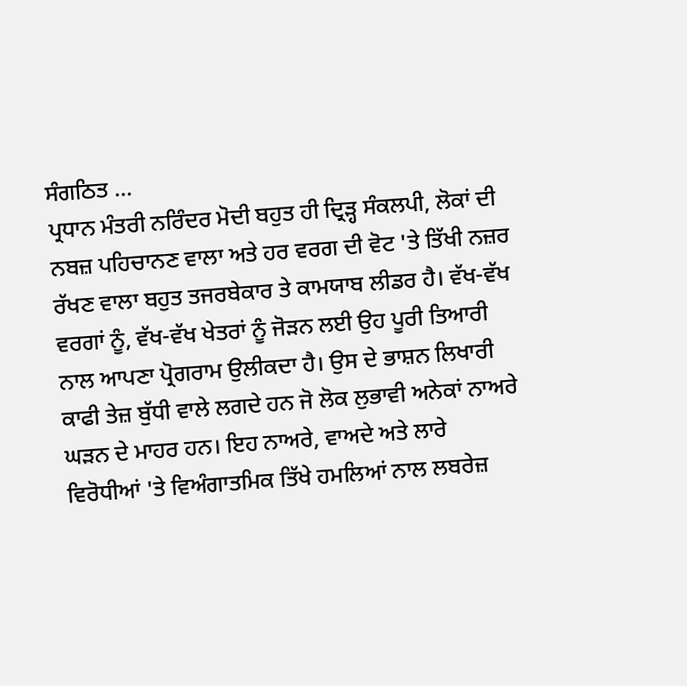ਸੰਗਠਿਤ ...
ਪ੍ਰਧਾਨ ਮੰਤਰੀ ਨਰਿੰਦਰ ਮੋਦੀ ਬਹੁਤ ਹੀ ਦ੍ਰਿੜ੍ਹ ਸੰਕਲਪੀ, ਲੋਕਾਂ ਦੀ ਨਬਜ਼ ਪਹਿਚਾਨਣ ਵਾਲਾ ਅਤੇ ਹਰ ਵਰਗ ਦੀ ਵੋਟ 'ਤੇ ਤਿੱਖੀ ਨਜ਼ਰ ਰੱਖਣ ਵਾਲਾ ਬਹੁਤ ਤਜਰਬੇਕਾਰ ਤੇ ਕਾਮਯਾਬ ਲੀਡਰ ਹੈ। ਵੱਖ-ਵੱਖ ਵਰਗਾਂ ਨੂੰ, ਵੱਖ-ਵੱਖ ਖੇਤਰਾਂ ਨੂੰ ਜੋੜਨ ਲਈ ਉਹ ਪੂਰੀ ਤਿਆਰੀ ਨਾਲ ਆਪਣਾ ਪ੍ਰੋਗਰਾਮ ਉਲੀਕਦਾ ਹੈ। ਉਸ ਦੇ ਭਾਸ਼ਨ ਲਿਖਾਰੀ ਕਾਫੀ ਤੇਜ਼ ਬੁੱਧੀ ਵਾਲੇ ਲਗਦੇ ਹਨ ਜੋ ਲੋਕ ਲੁਭਾਵੀ ਅਨੇਕਾਂ ਨਾਅਰੇ ਘੜਨ ਦੇ ਮਾਹਰ ਹਨ। ਇਹ ਨਾਅਰੇ, ਵਾਅਦੇ ਅਤੇ ਲਾਰੇ ਵਿਰੋਧੀਆਂ 'ਤੇ ਵਿਅੰਗਾਤਮਿਕ ਤਿੱਖੇ ਹਮਲਿਆਂ ਨਾਲ ਲਬਰੇਜ਼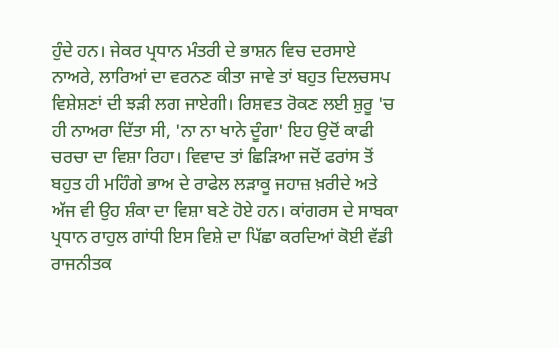ਹੁੰਦੇ ਹਨ। ਜੇਕਰ ਪ੍ਰਧਾਨ ਮੰਤਰੀ ਦੇ ਭਾਸ਼ਨ ਵਿਚ ਦਰਸਾਏ ਨਾਅਰੇ, ਲਾਰਿਆਂ ਦਾ ਵਰਨਣ ਕੀਤਾ ਜਾਵੇ ਤਾਂ ਬਹੁਤ ਦਿਲਚਸਪ ਵਿਸ਼ੇਸ਼ਣਾਂ ਦੀ ਝੜੀ ਲਗ ਜਾਏਗੀ। ਰਿਸ਼ਵਤ ਰੋਕਣ ਲਈ ਸ਼ੁਰੂ 'ਚ ਹੀ ਨਾਅਰਾ ਦਿੱਤਾ ਸੀ, 'ਨਾ ਨਾ ਖਾਨੇ ਦੂੰਗਾ' ਇਹ ਉਦੋਂ ਕਾਫੀ ਚਰਚਾ ਦਾ ਵਿਸ਼ਾ ਰਿਹਾ। ਵਿਵਾਦ ਤਾਂ ਛਿੜਿਆ ਜਦੋਂ ਫਰਾਂਸ ਤੋਂ ਬਹੁਤ ਹੀ ਮਹਿੰਗੇ ਭਾਅ ਦੇ ਰਾਫੇਲ ਲੜਾਕੂ ਜਹਾਜ਼ ਖ਼ਰੀਦੇ ਅਤੇ ਅੱਜ ਵੀ ਉਹ ਸ਼ੰਕਾ ਦਾ ਵਿਸ਼ਾ ਬਣੇ ਹੋਏ ਹਨ। ਕਾਂਗਰਸ ਦੇ ਸਾਬਕਾ ਪ੍ਰਧਾਨ ਰਾਹੁਲ ਗਾਂਧੀ ਇਸ ਵਿਸ਼ੇ ਦਾ ਪਿੱਛਾ ਕਰਦਿਆਂ ਕੋਈ ਵੱਡੀ ਰਾਜਨੀਤਕ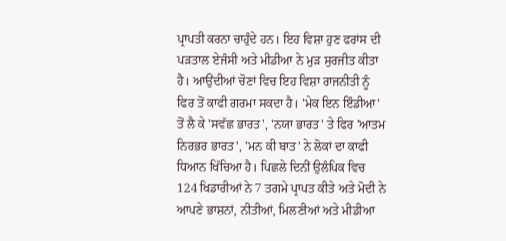ਪ੍ਰਾਪਤੀ ਕਰਨਾ ਚਾਹੁੰਦੇ ਹਨ। ਇਹ ਵਿਸ਼ਾ ਹੁਣ ਫਰਾਂਸ ਦੀ ਪੜਤਾਲ ਏਜੰਸੀ ਅਤੇ ਮੀਡੀਆ ਨੇ ਮੁੜ ਸੁਰਜੀਤ ਕੀਤਾ ਹੈ। ਆਉਂਦੀਆਂ ਚੋਣਾਂ ਵਿਚ ਇਹ ਵਿਸ਼ਾ ਰਾਜਨੀਤੀ ਨੂੰ ਫਿਰ ਤੋਂ ਕਾਫੀ ਗਰਮਾ ਸਕਦਾ ਹੈ। 'ਮੇਕ ਇਨ ਇੰਡੀਆ' ਤੋਂ ਲੈ ਕੇ 'ਸਵੱਛ ਭਾਰਤ', 'ਨਯਾ ਭਾਰਤ' ਤੇ ਫਿਰ 'ਆਤਮ ਨਿਰਭਰ ਭਾਰਤ', 'ਮਨ ਕੀ ਬਾਤ' ਨੇ ਲੋਕਾਂ ਦਾ ਕਾਫੀ ਧਿਆਨ ਖਿੱਚਿਆ ਹੈ। ਪਿਛਲੇ ਦਿਨੀਂ ਉਲੰਪਿਕ ਵਿਚ 124 ਖਿਡਾਰੀਆਂ ਨੇ 7 ਤਗਮੇ ਪ੍ਰਾਪਤ ਕੀਤੇ ਅਤੇ ਮੋਦੀ ਨੇ ਆਪਣੇ ਭਾਸ਼ਨਾਂ, ਨੀਤੀਆਂ, ਮਿਲਣੀਆਂ ਅਤੇ ਮੀਡੀਆ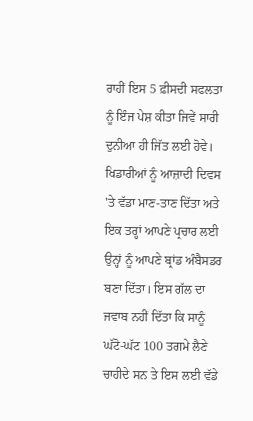ਰਾਹੀਂ ਇਸ 5 ਫ਼ੀਸਦੀ ਸਫਲਤਾ ਨੂੰ ਇੰਜ ਪੇਸ਼ ਕੀਤਾ ਜਿਵੇਂ ਸਾਰੀ ਦੁਨੀਆ ਹੀ ਜਿੱਤ ਲਈ ਹੋਵੇ। ਖਿਡਾਰੀਆਂ ਨੂੰ ਆਜ਼ਾਦੀ ਦਿਵਸ 'ਤੇ ਵੱਡਾ ਮਾਣ-ਤਾਣ ਦਿੱਤਾ ਅਤੇ ਇਕ ਤਰ੍ਹਾਂ ਆਪਣੇ ਪ੍ਰਚਾਰ ਲਈ ਉਨ੍ਹਾਂ ਨੂੰ ਆਪਣੇ ਬ੍ਰਾਂਡ ਅੰਬੈਸਡਰ ਬਣਾ ਦਿੱਤਾ। ਇਸ ਗੱਲ ਦਾ ਜਵਾਬ ਨਹੀਂ ਦਿੱਤਾ ਕਿ ਸਾਨੂੰ ਘੱਟੋ-ਘੱਟ 100 ਤਗਮੇ ਲੈਣੇ ਚਾਹੀਦੇ ਸਨ ਤੇ ਇਸ ਲਈ ਵੱਡੇ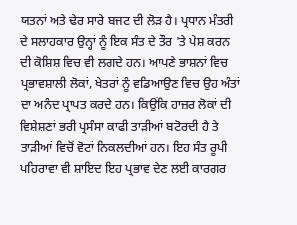ਯਤਨਾਂ ਅਤੇ ਢੇਰ ਸਾਰੇ ਬਜਟ ਦੀ ਲੋੜ ਹੈ। ਪ੍ਰਧਾਨ ਮੰਤਰੀ ਦੇ ਸਲਾਹਕਾਰ ਉਨ੍ਹਾਂ ਨੂੰ ਇਕ ਸੰਤ ਦੇ ਤੌਰ 'ਤੇ ਪੇਸ਼ ਕਰਨ ਦੀ ਕੋਸ਼ਿਸ਼ ਵਿਚ ਵੀ ਲਗਦੇ ਹਨ। ਆਪਣੇ ਭਾਸ਼ਨਾਂ ਵਿਚ ਪ੍ਰਭਾਵਸ਼ਾਲੀ ਲੋਕਾਂ, ਖੇਤਰਾਂ ਨੂੰ ਵਡਿਆਉਣ ਵਿਚ ਉਹ ਅੰਤਾਂ ਦਾ ਅਨੰਦ ਪ੍ਰਾਪਤ ਕਰਦੇ ਹਨ। ਕਿਉਂਕਿ ਹਾਜ਼ਰ ਲੋਕਾਂ ਦੀ ਵਿਸ਼ੇਸ਼ਣਾਂ ਭਰੀ ਪ੍ਰਸੰਸਾ ਕਾਫੀ ਤਾੜੀਆਂ ਬਟੋਰਦੀ ਹੈ ਤੇ ਤਾੜੀਆਂ ਵਿਚੋਂ ਵੋਟਾਂ ਨਿਕਲਦੀਆਂ ਹਨ। ਇਹ ਸੰਤ ਰੂਪੀ ਪਹਿਰਾਵਾ ਵੀ ਸ਼ਾਇਦ ਇਹ ਪ੍ਰਭਾਵ ਦੇਣ ਲਈ ਕਾਰਗਰ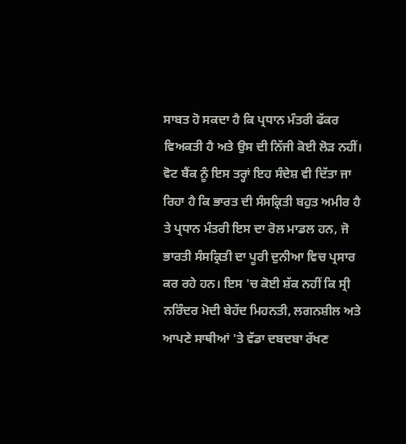ਸਾਬਤ ਹੋ ਸਕਦਾ ਹੈ ਕਿ ਪ੍ਰਧਾਨ ਮੰਤਰੀ ਫੱਕਰ ਵਿਅਕਤੀ ਹੈ ਅਤੇ ਉਸ ਦੀ ਨਿੱਜੀ ਕੋਈ ਲੋੜ ਨਹੀਂ। ਵੋਟ ਬੈਂਕ ਨੂੰ ਇਸ ਤਰ੍ਹਾਂ ਇਹ ਸੰਦੇਸ਼ ਵੀ ਦਿੱਤਾ ਜਾ ਰਿਹਾ ਹੈ ਕਿ ਭਾਰਤ ਦੀ ਸੰਸਕ੍ਰਿਤੀ ਬਹੁਤ ਅਮੀਰ ਹੈ ਤੇ ਪ੍ਰਧਾਨ ਮੰਤਰੀ ਇਸ ਦਾ ਰੋਲ ਮਾਡਲ ਹਨ, ਜੋ ਭਾਰਤੀ ਸੰਸਕ੍ਰਿਤੀ ਦਾ ਪੂਰੀ ਦੁਨੀਆ ਵਿਚ ਪ੍ਰਸਾਰ ਕਰ ਰਹੇ ਹਨ। ਇਸ 'ਚ ਕੋਈ ਸ਼ੱਕ ਨਹੀਂ ਕਿ ਸ੍ਰੀ ਨਰਿੰਦਰ ਮੋਦੀ ਬੇਹੱਦ ਮਿਹਨਤੀ, ਲਗਨਸ਼ੀਲ ਅਤੇ ਆਪਣੇ ਸਾਥੀਆਂ 'ਤੇ ਵੱਡਾ ਦਬਦਬਾ ਰੱਖਣ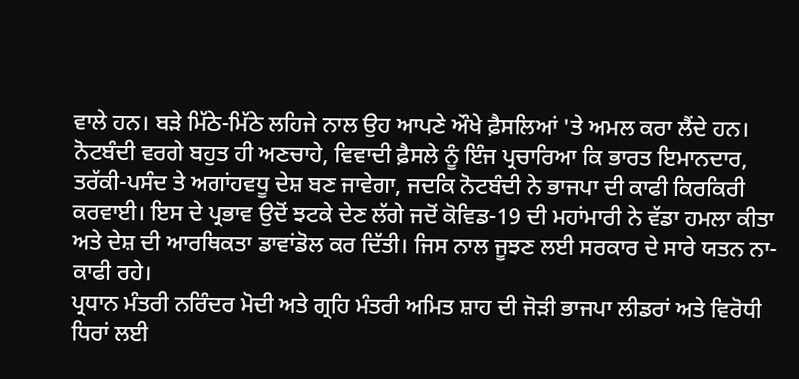ਵਾਲੇ ਹਨ। ਬੜੇ ਮਿੱਠੇ-ਮਿੱਠੇ ਲਹਿਜੇ ਨਾਲ ਉਹ ਆਪਣੇ ਔਖੇ ਫ਼ੈਸਲਿਆਂ 'ਤੇ ਅਮਲ ਕਰਾ ਲੈਂਦੇ ਹਨ। ਨੋਟਬੰਦੀ ਵਰਗੇ ਬਹੁਤ ਹੀ ਅਣਚਾਹੇ, ਵਿਵਾਦੀ ਫ਼ੈਸਲੇ ਨੂੰ ਇੰਜ ਪ੍ਰਚਾਰਿਆ ਕਿ ਭਾਰਤ ਇਮਾਨਦਾਰ, ਤਰੱਕੀ-ਪਸੰਦ ਤੇ ਅਗਾਂਹਵਧੂ ਦੇਸ਼ ਬਣ ਜਾਵੇਗਾ, ਜਦਕਿ ਨੋਟਬੰਦੀ ਨੇ ਭਾਜਪਾ ਦੀ ਕਾਫੀ ਕਿਰਕਿਰੀ ਕਰਵਾਈ। ਇਸ ਦੇ ਪ੍ਰਭਾਵ ਉਦੋਂ ਝਟਕੇ ਦੇਣ ਲੱਗੇ ਜਦੋਂ ਕੋਵਿਡ-19 ਦੀ ਮਹਾਂਮਾਰੀ ਨੇ ਵੱਡਾ ਹਮਲਾ ਕੀਤਾ ਅਤੇ ਦੇਸ਼ ਦੀ ਆਰਥਿਕਤਾ ਡਾਵਾਂਡੋਲ ਕਰ ਦਿੱਤੀ। ਜਿਸ ਨਾਲ ਜੂਝਣ ਲਈ ਸਰਕਾਰ ਦੇ ਸਾਰੇ ਯਤਨ ਨਾ-ਕਾਫੀ ਰਹੇ।
ਪ੍ਰਧਾਨ ਮੰਤਰੀ ਨਰਿੰਦਰ ਮੋਦੀ ਅਤੇ ਗ੍ਰਹਿ ਮੰਤਰੀ ਅਮਿਤ ਸ਼ਾਹ ਦੀ ਜੋੜੀ ਭਾਜਪਾ ਲੀਡਰਾਂ ਅਤੇ ਵਿਰੋਧੀ ਧਿਰਾਂ ਲਈ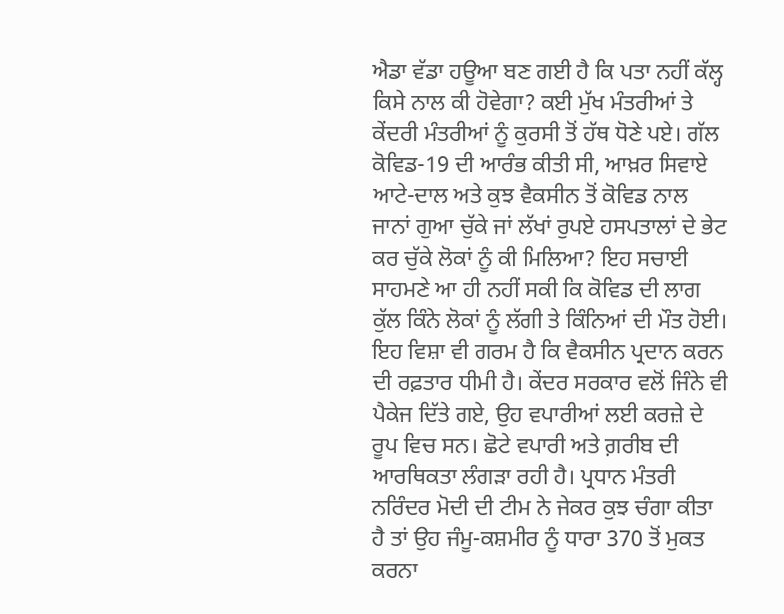ਐਡਾ ਵੱਡਾ ਹਊਆ ਬਣ ਗਈ ਹੈ ਕਿ ਪਤਾ ਨਹੀਂ ਕੱਲ੍ਹ ਕਿਸੇ ਨਾਲ ਕੀ ਹੋਵੇਗਾ? ਕਈ ਮੁੱਖ ਮੰਤਰੀਆਂ ਤੇ ਕੇਂਦਰੀ ਮੰਤਰੀਆਂ ਨੂੰ ਕੁਰਸੀ ਤੋਂ ਹੱਥ ਧੋਣੇ ਪਏ। ਗੱਲ ਕੋਵਿਡ-19 ਦੀ ਆਰੰਭ ਕੀਤੀ ਸੀ, ਆਖ਼ਰ ਸਿਵਾਏ ਆਟੇ-ਦਾਲ ਅਤੇ ਕੁਝ ਵੈਕਸੀਨ ਤੋਂ ਕੋਵਿਡ ਨਾਲ ਜਾਨਾਂ ਗੁਆ ਚੁੱਕੇ ਜਾਂ ਲੱਖਾਂ ਰੁਪਏ ਹਸਪਤਾਲਾਂ ਦੇ ਭੇਟ ਕਰ ਚੁੱਕੇ ਲੋਕਾਂ ਨੂੰ ਕੀ ਮਿਲਿਆ? ਇਹ ਸਚਾਈ ਸਾਹਮਣੇ ਆ ਹੀ ਨਹੀਂ ਸਕੀ ਕਿ ਕੋਵਿਡ ਦੀ ਲਾਗ ਕੁੱਲ ਕਿੰਨੇ ਲੋਕਾਂ ਨੂੰ ਲੱਗੀ ਤੇ ਕਿੰਨਿਆਂ ਦੀ ਮੌਤ ਹੋਈ। ਇਹ ਵਿਸ਼ਾ ਵੀ ਗਰਮ ਹੈ ਕਿ ਵੈਕਸੀਨ ਪ੍ਰਦਾਨ ਕਰਨ ਦੀ ਰਫ਼ਤਾਰ ਧੀਮੀ ਹੈ। ਕੇਂਦਰ ਸਰਕਾਰ ਵਲੋਂ ਜਿੰਨੇ ਵੀ ਪੈਕੇਜ ਦਿੱਤੇ ਗਏ, ਉਹ ਵਪਾਰੀਆਂ ਲਈ ਕਰਜ਼ੇ ਦੇ ਰੂਪ ਵਿਚ ਸਨ। ਛੋਟੇ ਵਪਾਰੀ ਅਤੇ ਗ਼ਰੀਬ ਦੀ ਆਰਥਿਕਤਾ ਲੰਗੜਾ ਰਹੀ ਹੈ। ਪ੍ਰਧਾਨ ਮੰਤਰੀ ਨਰਿੰਦਰ ਮੋਦੀ ਦੀ ਟੀਮ ਨੇ ਜੇਕਰ ਕੁਝ ਚੰਗਾ ਕੀਤਾ ਹੈ ਤਾਂ ਉਹ ਜੰਮੂ-ਕਸ਼ਮੀਰ ਨੂੰ ਧਾਰਾ 370 ਤੋਂ ਮੁਕਤ ਕਰਨਾ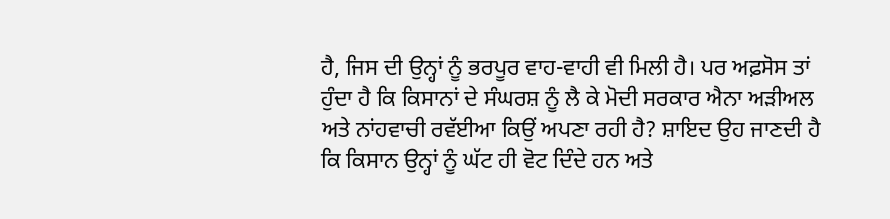ਹੈ, ਜਿਸ ਦੀ ਉਨ੍ਹਾਂ ਨੂੰ ਭਰਪੂਰ ਵਾਹ-ਵਾਹੀ ਵੀ ਮਿਲੀ ਹੈ। ਪਰ ਅਫ਼ਸੋਸ ਤਾਂ ਹੁੰਦਾ ਹੈ ਕਿ ਕਿਸਾਨਾਂ ਦੇ ਸੰਘਰਸ਼ ਨੂੰ ਲੈ ਕੇ ਮੋਦੀ ਸਰਕਾਰ ਐਨਾ ਅੜੀਅਲ ਅਤੇ ਨਾਂਹਵਾਚੀ ਰਵੱਈਆ ਕਿਉਂ ਅਪਣਾ ਰਹੀ ਹੈ? ਸ਼ਾਇਦ ਉਹ ਜਾਣਦੀ ਹੈ ਕਿ ਕਿਸਾਨ ਉਨ੍ਹਾਂ ਨੂੰ ਘੱਟ ਹੀ ਵੋਟ ਦਿੰਦੇ ਹਨ ਅਤੇ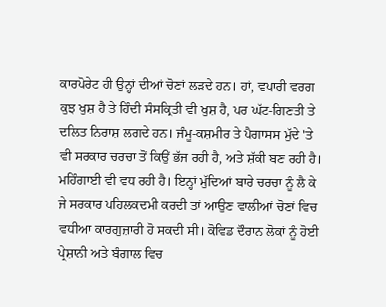ਕਾਰਪੋਰੇਟ ਹੀ ਉਨ੍ਹਾਂ ਦੀਆਂ ਚੋਣਾਂ ਲੜਦੇ ਹਨ। ਹਾਂ, ਵਪਾਰੀ ਵਰਗ ਕੁਝ ਖੁਸ਼ ਹੈ ਤੇ ਹਿੰਦੀ ਸੰਸਕ੍ਰਿਤੀ ਵੀ ਖੁਸ਼ ਹੈ, ਪਰ ਘੱਟ-ਗਿਣਤੀ ਤੇ ਦਲਿਤ ਨਿਰਾਸ਼ ਲਗਦੇ ਹਨ। ਜੰਮੂ-ਕਸ਼ਮੀਰ ਤੇ ਪੈਗਾਸਸ ਮੁੱਦੇ 'ਤੇ ਵੀ ਸਰਕਾਰ ਚਰਚਾ ਤੋਂ ਕਿਉਂ ਭੱਜ ਰਹੀ ਹੈ, ਅਤੇ ਸ਼ੱਕੀ ਬਣ ਰਹੀ ਹੈ। ਮਹਿੰਗਾਈ ਵੀ ਵਧ ਰਹੀ ਹੈ। ਇਨ੍ਹਾਂ ਮੁੱਦਿਆਂ ਬਾਰੇ ਚਰਚਾ ਨੂੰ ਲੈ ਕੇ ਜੇ ਸਰਕਾਰ ਪਹਿਲਕਦਮੀ ਕਰਦੀ ਤਾਂ ਆਉਣ ਵਾਲੀਆਂ ਚੋਣਾਂ ਵਿਚ ਵਧੀਆ ਕਾਰਗੁਜ਼ਾਰੀ ਹੋ ਸਕਦੀ ਸੀ। ਕੋਵਿਡ ਦੌਰਾਨ ਲੋਕਾਂ ਨੂੰ ਹੋਈ ਪ੍ਰੇਸ਼ਾਨੀ ਅਤੇ ਬੰਗਾਲ ਵਿਚ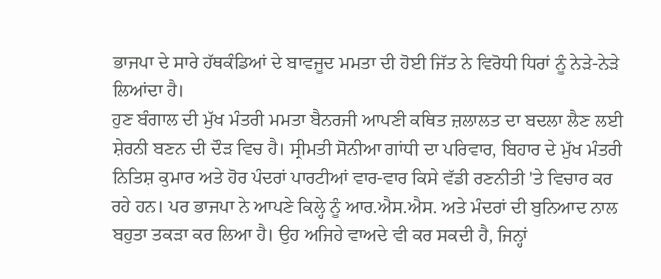ਭਾਜਪਾ ਦੇ ਸਾਰੇ ਹੱਥਕੰਡਿਆਂ ਦੇ ਬਾਵਜੂਦ ਮਮਤਾ ਦੀ ਹੋਈ ਜਿੱਤ ਨੇ ਵਿਰੋਧੀ ਧਿਰਾਂ ਨੂੰ ਨੇੜੇ-ਨੇੜੇ ਲਿਆਂਦਾ ਹੈ।
ਹੁਣ ਬੰਗਾਲ ਦੀ ਮੁੱਖ ਮੰਤਰੀ ਮਮਤਾ ਬੈਨਰਜੀ ਆਪਣੀ ਕਥਿਤ ਜ਼ਲਾਲਤ ਦਾ ਬਦਲਾ ਲੈਣ ਲਈ ਸ਼ੇਰਨੀ ਬਣਨ ਦੀ ਦੌੜ ਵਿਚ ਹੈ। ਸ੍ਰੀਮਤੀ ਸੋਨੀਆ ਗਾਂਧੀ ਦਾ ਪਰਿਵਾਰ, ਬਿਹਾਰ ਦੇ ਮੁੱਖ ਮੰਤਰੀ ਨਿਤਿਸ਼ ਕੁਮਾਰ ਅਤੇ ਹੋਰ ਪੰਦਰਾਂ ਪਾਰਟੀਆਂ ਵਾਰ-ਵਾਰ ਕਿਸੇ ਵੱਡੀ ਰਣਨੀਤੀ 'ਤੇ ਵਿਚਾਰ ਕਰ ਰਹੇ ਹਨ। ਪਰ ਭਾਜਪਾ ਨੇ ਆਪਣੇ ਕਿਲ੍ਹੇ ਨੂੰ ਆਰ.ਐਸ.ਐਸ. ਅਤੇ ਮੰਦਰਾਂ ਦੀ ਬੁਨਿਆਦ ਨਾਲ ਬਹੁਤਾ ਤਕੜਾ ਕਰ ਲਿਆ ਹੈ। ਉਹ ਅਜਿਹੇ ਵਾਅਦੇ ਵੀ ਕਰ ਸਕਦੀ ਹੈ, ਜਿਨ੍ਹਾਂ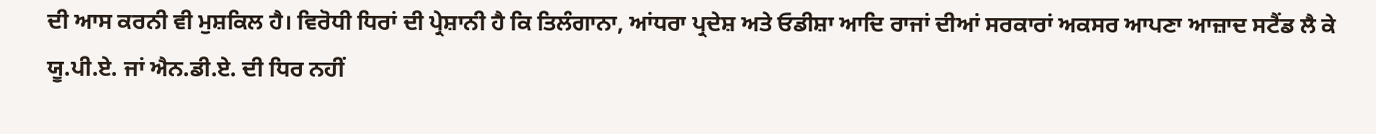ਦੀ ਆਸ ਕਰਨੀ ਵੀ ਮੁਸ਼ਕਿਲ ਹੈ। ਵਿਰੋਧੀ ਧਿਰਾਂ ਦੀ ਪ੍ਰੇਸ਼ਾਨੀ ਹੈ ਕਿ ਤਿਲੰਗਾਨਾ, ਆਂਧਰਾ ਪ੍ਰਦੇਸ਼ ਅਤੇ ਓਡੀਸ਼ਾ ਆਦਿ ਰਾਜਾਂ ਦੀਆਂ ਸਰਕਾਰਾਂ ਅਕਸਰ ਆਪਣਾ ਆਜ਼ਾਦ ਸਟੈਂਡ ਲੈ ਕੇ ਯੂ.ਪੀ.ਏ. ਜਾਂ ਐਨ.ਡੀ.ਏ. ਦੀ ਧਿਰ ਨਹੀਂ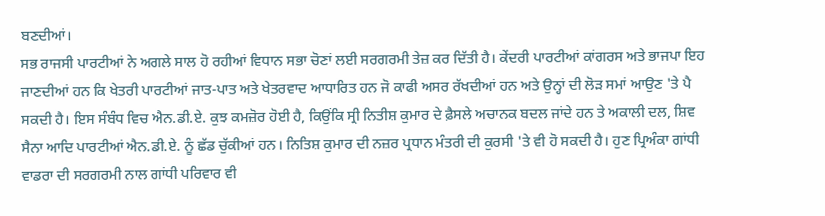ਬਣਦੀਆਂ।
ਸਭ ਰਾਜਸੀ ਪਾਰਟੀਆਂ ਨੇ ਅਗਲੇ ਸਾਲ ਹੋ ਰਹੀਆਂ ਵਿਧਾਨ ਸਭਾ ਚੋਣਾਂ ਲਈ ਸਰਗਰਮੀ ਤੇਜ਼ ਕਰ ਦਿੱਤੀ ਹੈ। ਕੇਂਦਰੀ ਪਾਰਟੀਆਂ ਕਾਂਗਰਸ ਅਤੇ ਭਾਜਪਾ ਇਹ ਜਾਣਦੀਆਂ ਹਨ ਕਿ ਖੇਤਰੀ ਪਾਰਟੀਆਂ ਜਾਤ-ਪਾਤ ਅਤੇ ਖੇਤਰਵਾਦ ਆਧਾਰਿਤ ਹਨ ਜੋ ਕਾਫੀ ਅਸਰ ਰੱਖਦੀਆਂ ਹਨ ਅਤੇ ਉਨ੍ਹਾਂ ਦੀ ਲੋੜ ਸਮਾਂ ਆਉਣ 'ਤੇ ਪੈ ਸਕਦੀ ਹੈ। ਇਸ ਸੰਬੰਧ ਵਿਚ ਐਨ.ਡੀ.ਏ. ਕੁਝ ਕਮਜ਼ੋਰ ਹੋਈ ਹੈ, ਕਿਉਂਕਿ ਸ੍ਰੀ ਨਿਤੀਸ਼ ਕੁਮਾਰ ਦੇ ਫ਼ੈਸਲੇ ਅਚਾਨਕ ਬਦਲ ਜਾਂਦੇ ਹਨ ਤੇ ਅਕਾਲੀ ਦਲ, ਸ਼ਿਵ ਸੈਨਾ ਆਦਿ ਪਾਰਟੀਆਂ ਐਨ.ਡੀ.ਏ. ਨੂੰ ਛੱਡ ਚੁੱਕੀਆਂ ਹਨ। ਨਿਤਿਸ਼ ਕੁਮਾਰ ਦੀ ਨਜ਼ਰ ਪ੍ਰਧਾਨ ਮੰਤਰੀ ਦੀ ਕੁਰਸੀ 'ਤੇ ਵੀ ਹੋ ਸਕਦੀ ਹੈ। ਹੁਣ ਪ੍ਰਿਅੰਕਾ ਗਾਂਧੀ ਵਾਡਰਾ ਦੀ ਸਰਗਰਮੀ ਨਾਲ ਗਾਂਧੀ ਪਰਿਵਾਰ ਵੀ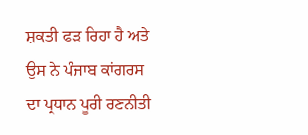ਸ਼ਕਤੀ ਫੜ ਰਿਹਾ ਹੈ ਅਤੇ ਉਸ ਨੇ ਪੰਜਾਬ ਕਾਂਗਰਸ ਦਾ ਪ੍ਰਧਾਨ ਪੂਰੀ ਰਣਨੀਤੀ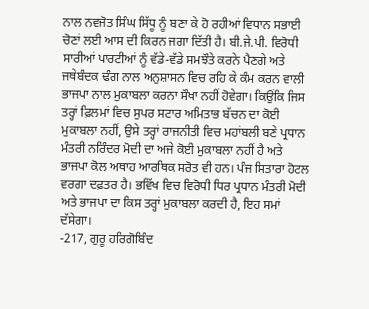ਨਾਲ ਨਵਜੋਤ ਸਿੰਘ ਸਿੱਧੂ ਨੂੰ ਬਣਾ ਕੇ ਹੋ ਰਹੀਆਂ ਵਿਧਾਨ ਸਭਾਈ ਚੋਣਾਂ ਲਈ ਆਸ ਦੀ ਕਿਰਨ ਜਗਾ ਦਿੱਤੀ ਹੈ। ਬੀ.ਜੇ.ਪੀ. ਵਿਰੋਧੀ ਸਾਰੀਆਂ ਪਾਰਟੀਆਂ ਨੂੰ ਵੱਡੇ-ਵੱਡੇ ਸਮਝੌਤੇ ਕਰਨੇ ਪੈਣਗੇ ਅਤੇ ਜਥੇਬੰਦਕ ਢੰਗ ਨਾਲ ਅਨੁਸ਼ਾਸਨ ਵਿਚ ਰਹਿ ਕੇ ਕੰਮ ਕਰਨ ਵਾਲੀ ਭਾਜਪਾ ਨਾਲ ਮੁਕਾਬਲਾ ਕਰਨਾ ਸੌਖਾ ਨਹੀਂ ਹੋਵੇਗਾ। ਕਿਉਂਕਿ ਜਿਸ ਤਰ੍ਹਾਂ ਫ਼ਿਲਮਾਂ ਵਿਚ ਸੁਪਰ ਸਟਾਰ ਅਮਿਤਾਭ ਬੱਚਨ ਦਾ ਕੋਈ ਮੁਕਾਬਲਾ ਨਹੀਂ, ਉਸੇ ਤਰ੍ਹਾਂ ਰਾਜਨੀਤੀ ਵਿਚ ਮਹਾਂਬਲੀ ਬਣੇ ਪ੍ਰਧਾਨ ਮੰਤਰੀ ਨਰਿੰਦਰ ਮੋਦੀ ਦਾ ਅਜੇ ਕੋਈ ਮੁਕਾਬਲਾ ਨਹੀਂ ਹੈ ਅਤੇ ਭਾਜਪਾ ਕੋਲ ਅਥਾਹ ਆਰਥਿਕ ਸਰੋਤ ਵੀ ਹਨ। ਪੰਜ ਸਿਤਾਰਾ ਹੋਟਲ ਵਰਗਾ ਦਫ਼ਤਰ ਹੈ। ਭਵਿੱਖ ਵਿਚ ਵਿਰੋਧੀ ਧਿਰ ਪ੍ਰਧਾਨ ਮੰਤਰੀ ਮੋਦੀ ਅਤੇ ਭਾਜਪਾ ਦਾ ਕਿਸ ਤਰ੍ਹਾਂ ਮੁਕਾਬਲਾ ਕਰਦੀ ਹੈ, ਇਹ ਸਮਾਂ ਦੱਸੇਗਾ।
-217, ਗੁਰੂ ਹਰਿਗੋਬਿੰਦ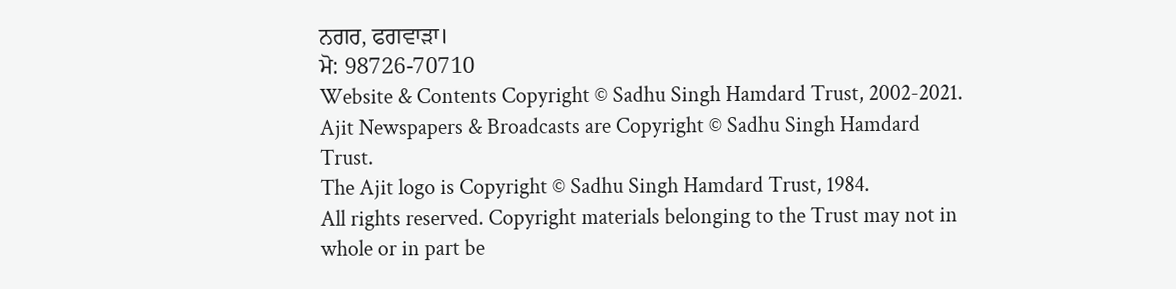ਨਗਰ, ਫਗਵਾੜਾ।
ਮੋ: 98726-70710
Website & Contents Copyright © Sadhu Singh Hamdard Trust, 2002-2021.
Ajit Newspapers & Broadcasts are Copyright © Sadhu Singh Hamdard Trust.
The Ajit logo is Copyright © Sadhu Singh Hamdard Trust, 1984.
All rights reserved. Copyright materials belonging to the Trust may not in whole or in part be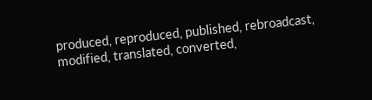produced, reproduced, published, rebroadcast, modified, translated, converted,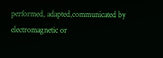performed, adapted,communicated by electromagnetic or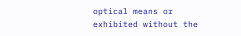optical means or exhibited without the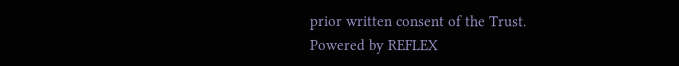prior written consent of the Trust.
Powered by REFLEX